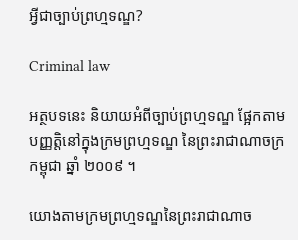អ្វីជាច្បាប់ព្រហ្មទណ្ឌ?

Criminal law

អត្ថបទនេះ និយាយអំពីច្បាប់ព្រហ្មទណ្ឌ ផ្អែកតាមបញ្ញត្តិនៅក្នុងក្រមព្រហ្មទណ្ឌ នៃព្រះរាជាណាចក្រកម្ពុជា ឆ្នាំ ២០០៩ ។

យោងតាមក្រមព្រហ្មទណ្ឌនៃព្រះរាជាណាច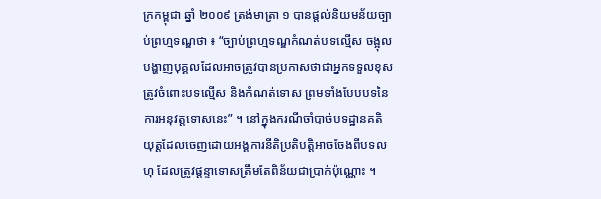ក្រកម្ពុជា ឆ្នាំ ២០០៩ ត្រង់មាត្រា ១ បានផ្ដល់និយមន័យច្បាប់ព្រហ្មទណ្ឌថា ៖ “ច្បាប់ព្រហ្មទណ្ឌកំណត់បទល្មើស ចង្អុលបង្ហាញបុគ្គលដែលអាចត្រូវបានប្រកាសថាជាអ្នកទទួលខុសត្រូវចំពោះបទល្មើស និងកំណត់ទោស ព្រមទាំងបែបបទនៃការអនុវត្តទោសនេះ” ។ នៅក្នុងករណីចាំបាច់បទដ្ឋានគតិយុត្តដែលចេញដោយអង្គការនីតិប្រតិបត្តិអាចចែងពីបទលហុ ដែលត្រូវផ្ដន្ទាទោសត្រឹមតែពិន័យជាប្រាក់ប៉ុណ្ណោះ ។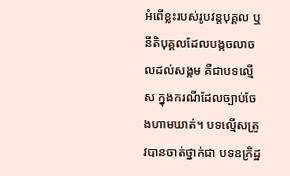អំពើខ្លះរបស់រូបវន្តបុគ្គល ឬនីតិបុគ្គលដែលបង្កចលាចលដល់សង្គម គឺជាបទល្មើស ក្នុងករណីដែលច្បាប់ចែងហាមឃាត់។ បទល្មើសត្រូវបានចាត់ថ្នាក់ជា បទឧក្រិដ្ឋ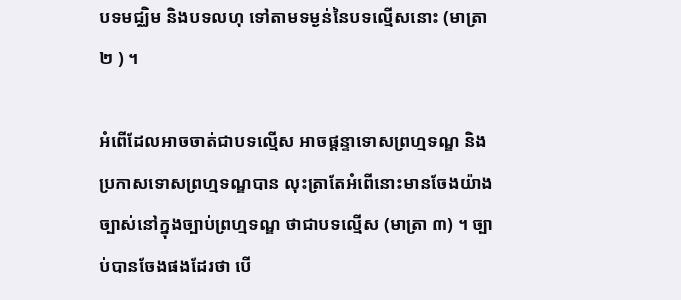បទមជ្ឈិម និងបទលហុ ទៅតាមទម្ងន់នៃបទល្មើសនោះ (មាត្រា ២ ) ។

អំពើដែលអាចចាត់ជាបទល្មើស អាចផ្ដន្ទាទោសព្រហ្មទណ្ឌ និងប្រកាសទោសព្រហ្មទណ្ឌបាន លុះត្រាតែអំពើនោះមានចែងយ៉ាងច្បាស់នៅក្នុងច្បាប់ព្រហ្មទណ្ឌ ថាជាបទល្មើស (មាត្រា ៣) ។ ច្បាប់បានចែងផងដែរថា បើ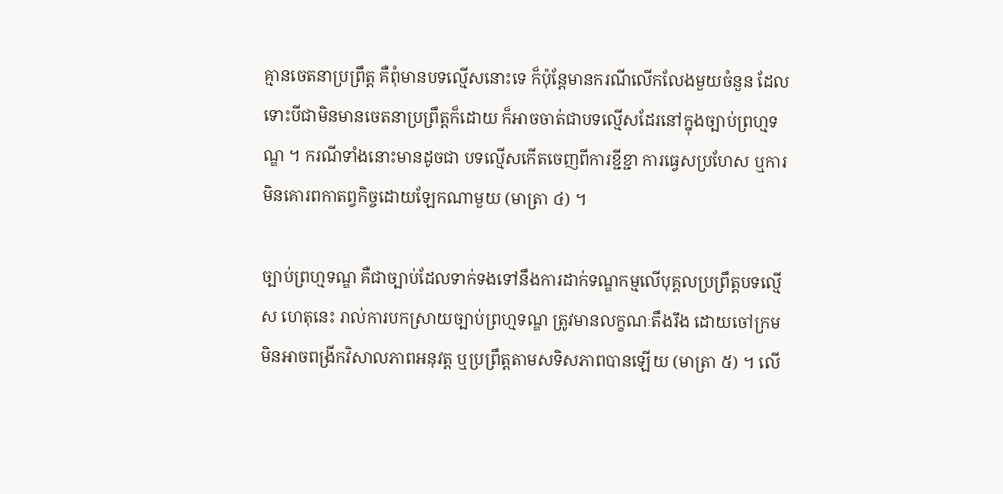គ្មានចេតនាប្រព្រឹត្ត គឺពុំមានបទល្មើសនោះទេ ក៏ប៉ុន្តែមានករណីលើកលែងមួយចំនួន ដែលទោះបីជាមិនមានចេតនាប្រព្រឹត្តក៏ដោយ ក៏អាចចាត់ជាបទល្មើសដែរនៅក្នុងច្បាប់ព្រហ្មទណ្ឌ ។ ករណីទាំងនោះមានដូចជា បទល្មើសកើតចេញពីការខ្ជីខ្ជា ការធ្វេសប្រហែស ឬការមិនគោរពកាតព្វកិច្ចដោយឡែកណាមួយ (មាត្រា ៤) ។

ច្បាប់ព្រហ្មទណ្ឌ គឺជាច្បាប់ដែលទាក់ទងទៅនឹងការដាក់ទណ្ឌកម្មលើបុគ្គលប្រព្រឹត្តបទល្មើស ហេតុនេះ រាល់ការបកស្រាយច្បាប់ព្រហ្មទណ្ឌ ត្រូវមានលក្ខណៈតឹងរឹង ដោយចៅក្រមមិនអាចពង្រីកវិសាលភាពអនុវត្ត ឬប្រព្រឹត្តតាមសទិសភាពបានឡើយ (មាត្រា ៥) ។ លើ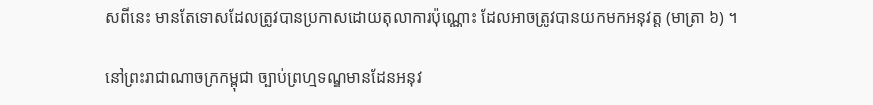សពីនេះ មានតែទោសដែលត្រូវបានប្រកាសដោយតុលាការប៉ុណ្ណោះ ដែលអាចត្រូវបានយកមកអនុវត្ត (មាត្រា ៦) ។

នៅព្រះរាជាណាចក្រកម្ពុជា ច្បាប់ព្រហ្មទណ្ឌមានដែនអនុវ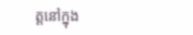ត្តនៅក្នុង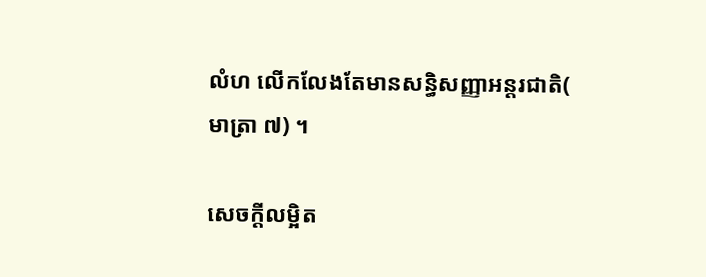លំហ លើកលែងតែមានសន្ធិសញ្ញាអន្តរជាតិ( មាត្រា ៧) ។

សេចក្ដីលម្អិត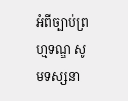អំពីច្បាប់ព្រហ្មទណ្ឌ សូមទស្សនា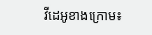វីដេអូខាងក្រោម៖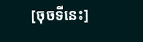[ចុចទីនេះ]